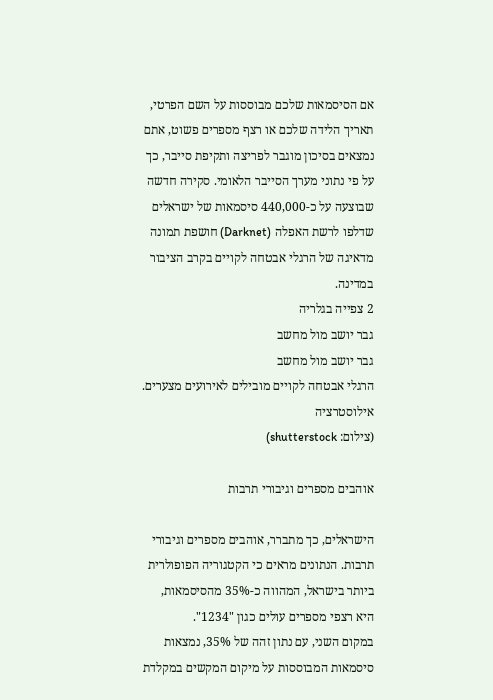אם הסיסמאות שלכם מבוססות על השם הפרטי, תאריך הלידה שלכם או רצף מספרים פשוט, אתם נמצאים בסיכון מוגבר לפריצה ותקיפת סייבר, כך על פי נתוני מערך הסייבר הלאומי. סקירה חדשה שבוצעה על כ-440,000 סיסמאות של ישראלים שדלפו לרשת האפלה (Darknet) חושפת תמונה מדאיגה של הרגלי אבטחה לקויים בקרב הציבור במדינה.
2 צפייה בגלריה
גבר יושב מול מחשב
גבר יושב מול מחשב
הרגלי אבטחה לקויים מובילים לאירועים מצערים. אילוסטרציה
(צילום: shutterstock)

אוהבים מספרים וגיבורי תרבות

הישראלים, כך מתברר, אוהבים מספרים וגיבורי תרבות. הנתונים מראים כי הקטגוריה הפופולרית ביותר בישראל, המהווה כ-35% מהסיסמאות, היא רצפי מספרים עולים כגון "1234".
במקום השני, עם נתון זהה של 35%, נמצאות סיסמאות המבוססות על מיקום המקשים במקלדת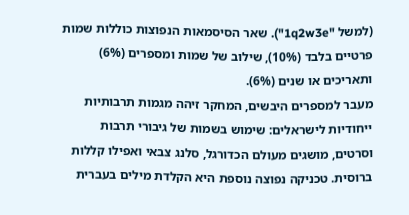(למשל "1q2w3e"). שאר הסיסמאות הנפוצות כוללות שמות פרטיים בלבד (10%), שילוב של שמות ומספרים (6%) ותאריכים או שנים (6%).
מעבר למספרים היבשים, המחקר זיהה מגמות תרבותיות ייחודיות לישראלים: שימוש בשמות של גיבורי תרבות וסרטים, מושגים מעולם הכדורגל, סלנג צבאי ואפילו קללות ברוסית. טכניקה נפוצה נוספת היא הקלדת מילים בעברית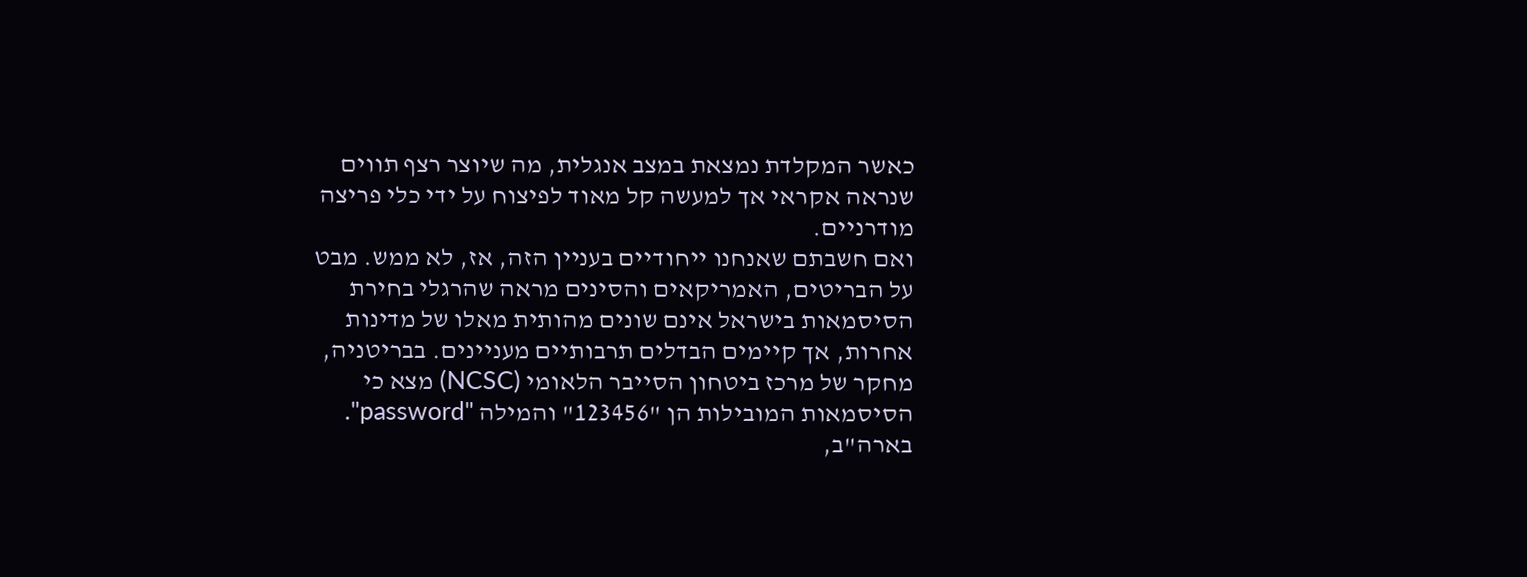כאשר המקלדת נמצאת במצב אנגלית, מה שיוצר רצף תווים שנראה אקראי אך למעשה קל מאוד לפיצוח על ידי כלי פריצה מודרניים.
ואם חשבתם שאנחנו ייחודיים בעניין הזה, אז, לא ממש. מבט על הבריטים, האמריקאים והסינים מראה שהרגלי בחירת הסיסמאות בישראל אינם שונים מהותית מאלו של מדינות אחרות, אך קיימים הבדלים תרבותיים מעניינים. בבריטניה, מחקר של מרכז ביטחון הסייבר הלאומי (NCSC) מצא כי הסיסמאות המובילות הן "123456" והמילה "password".
בארה"ב,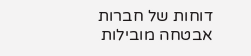דוחות של חברות אבטחה מובילות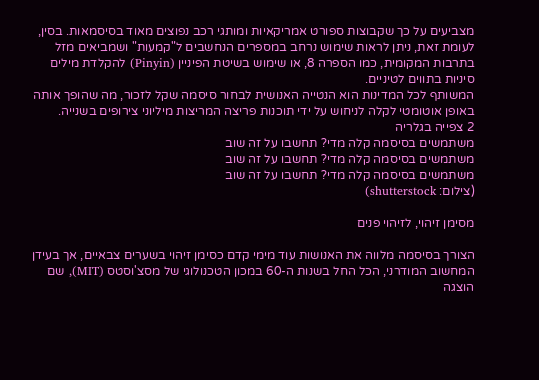מצביעים על כך שקבוצות ספורט אמריקאיות ומותגי רכב נפוצים מאוד בסיסמאות. בסין, לעומת זאת, ניתן לראות שימוש נרחב במספרים הנחשבים ל"קמעות" ושמביאים מזל בתרבות המקומית, כמו הספרה 8, או שימוש בשיטת הפיניין (Pinyin) להקלדת מילים סיניות בתווים לטיניים.
המשותף לכל המדינות הוא הנטייה האנושית לבחור סיסמה שקל לזכור, מה שהופך אותה באופן אוטומטי לקלה לניחוש על ידי תוכנות פריצה המריצות מיליוני צירופים בשנייה.
2 צפייה בגלריה
משתמשים בסיסמה קלה מדי? תחשבו על זה שוב
משתמשים בסיסמה קלה מדי? תחשבו על זה שוב
משתמשים בסיסמה קלה מדי? תחשבו על זה שוב
(צילום: shutterstock)

מסימן זיהוי, לזיהוי פנים

הצורך בסיסמה מלווה את האנושות עוד מימי קדם כסימן זיהוי בשערים צבאיים, אך בעידן המחשוב המודרני, הכל החל בשנות ה-60 במכון הטכנולוגי של מסצ'וסטס (MIT), שם הוצגה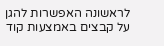לראשונה האפשרות להגן על קבצים באמצעות קוד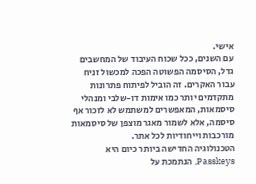אישי.
עם השנים, ככל שכוח העיבוד של המחשבים גדל, הסיסמה הפשוטה הפכה למכשול זניח עבור האקרים. זה הוביל לפיתוח פתרונות מתקדמים יותר כמו אימות דו-שלבי ומנהלי סיסמאות, המאפשרים למשתמש לא לזכור אף סיסמה, אלא לשמור מאגר מוצפן של סיסמאות מורכבות וייחודיות לכל אתר.
הטכנולוגיה החדישה ביותר כיום היא Passkeys, הנתמכת על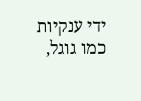ידי ענקיות כמו גוגל,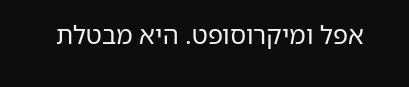אפל ומיקרוסופט. היא מבטלת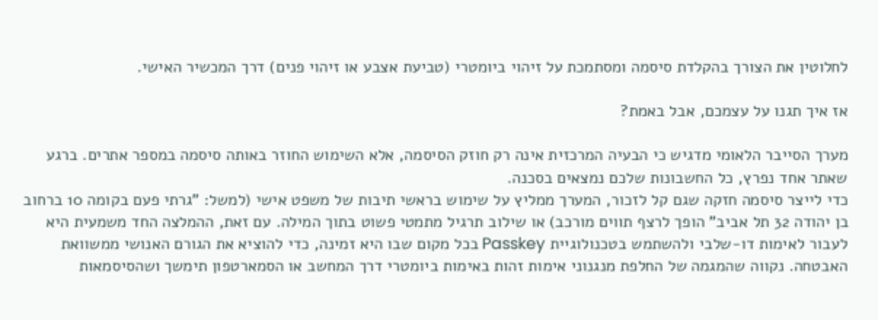לחלוטין את הצורך בהקלדת סיסמה ומסתמכת על זיהוי ביומטרי (טביעת אצבע או זיהוי פנים) דרך המכשיר האישי.

אז איך תגנו על עצמכם, אבל באמת?

מערך הסייבר הלאומי מדגיש כי הבעיה המרכזית אינה רק חוזק הסיסמה, אלא השימוש החוזר באותה סיסמה במספר אתרים. ברגע שאתר אחד נפרץ, כל החשבונות שלכם נמצאים בסכנה.
כדי לייצר סיסמה חזקה שגם קל לזכור, המערך ממליץ על שימוש בראשי תיבות של משפט אישי (למשל: "גרתי פעם בקומה 10 ברחוב בן יהודה 32 תל אביב" הופך לרצף תווים מורכב) או שילוב תרגיל מתמטי פשוט בתוך המילה. עם זאת, ההמלצה החד משמעית היא לעבור לאימות דו-שלבי ולהשתמש בטכנולוגיית Passkey בכל מקום שבו היא זמינה, כדי להוציא את הגורם האנושי ממשוואת האבטחה. נקווה שהמגמה של החלפת מנגנוני אימות זהות באימות ביומטרי דרך המחשב או הסמארטפון תימשך ושהסיסמאות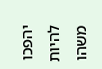יהפכו להיות משהו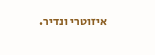איזוטרי ונדיר.